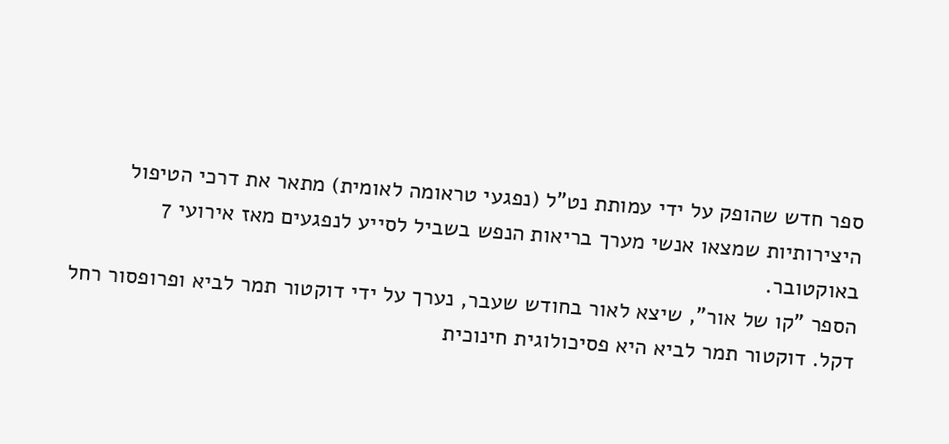ספר חדש שהופק על ידי עמותת נט"ל (נפגעי טראומה לאומית) מתאר את דרכי הטיפול היצירותיות שמצאו אנשי מערך בריאות הנפש בשביל לסייע לנפגעים מאז אירועי 7 באוקטובר.
הספר "קו של אור", שיצא לאור בחודש שעבר, נערך על ידי דוקטור תמר לביא ופרופסור רחל דקל. דוקטור תמר לביא היא פסיכולוגית חינוכית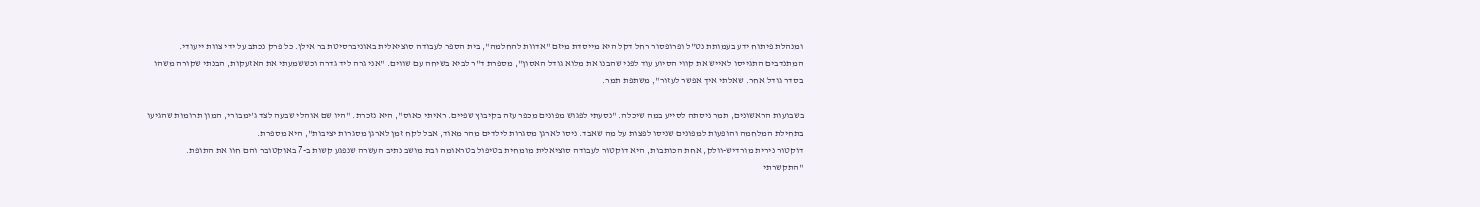ומנהלת פיתוח ידע בעמותת נט"ל ופרופסור רחל דקל היא מייסדת מיזם "אדוות להחלמה", בית הספר לעבודה סוציאלית באוניברסיטת בר אילן. כל פרק נכתב על ידי צוות ייעודי.
המתנדבים התגייסו לאייש את קווי הסיוע עוד לפני שהבנו את מלוא גודל האסון", מספרת ד"ר לביא בשיחה עם שווים. "אני גרה ליד גדרה וכששמעתי את האזעקות, הבנתי שקורה משהו בסדר גודל אחר. שאלתי איך אפשר לעזור", משתפת תמר.

בשבועות הראשונים, תמר ניסתה לסייע במה שיכלה. "נסעתי לפגוש מפונים מכפר עזה בקיבוץ שפיים. ראיתי כאוס", היא נזכרת. "היו שם אוהלי שבעה לצד ג'ימבורי, המון תרומות שהגיעו בתחילת המלחמה והופעות למפונים שניסו לפצות על מה שאבד. ניסו לארגן מסגרות לילדים מהר מאוד, אבל לקח זמן לארגן מסגרות יציבות", היא מספרת.
דוקטור נירית מורדיש-וולק, אחת הכותבות, היא דוקטור לעבודה סוציאלית מומחית בטיפול בטראומה ובת מושב נתיב העשרה שנפגע קשות ב-7 באוקטובר והם חוו את התופת. "התקשרתי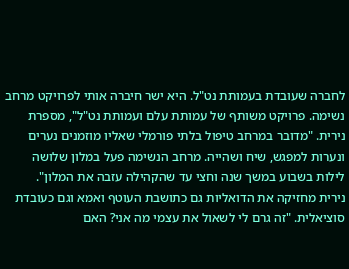לחברה שעובדת בעמותת נט"ל. היא ישר חיברה אותי לפרויקט מרחב נשימה. פרויקט משותף של עמותת עלם ועמותת נט"ל", מספרת נירית. "מדובר במרחב טיפול בלתי פורמלי שאליו מוזמנים נערים ונערות למפגש, שיח ושהייה. מרחב הנשימה פעל במלון שלושה לילות בשבוע במשך שנה וחצי עד שהקהילה עזבה את המלון".
נירית מחזיקה את הדואליות גם כתושבת העוטף ואמא וגם כעובדת סוציאלית. "זה גרם לי לשאול את עצמי מה אני? האם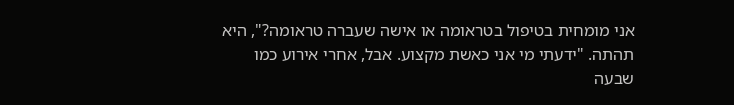אני מומחית בטיפול בטראומה או אישה שעברה טראומה?", היא תהתה. "ידעתי מי אני כאשת מקצוע. אבל, אחרי אירוע כמו שבעה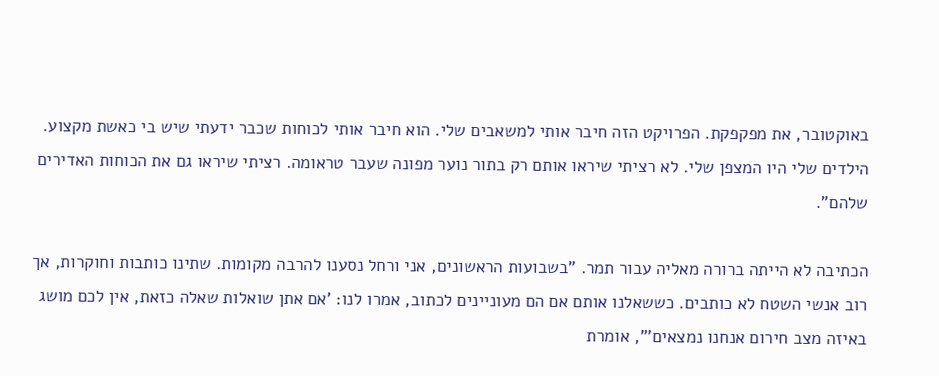באוקטובר, את מפקפקת. הפרויקט הזה חיבר אותי למשאבים שלי. הוא חיבר אותי לכוחות שכבר ידעתי שיש בי כאשת מקצוע. הילדים שלי היו המצפן שלי. לא רציתי שיראו אותם רק בתור נוער מפונה שעבר טראומה. רציתי שיראו גם את הכוחות האדירים שלהם".

הכתיבה לא הייתה ברורה מאליה עבור תמר. "בשבועות הראשונים, אני ורחל נסענו להרבה מקומות. שתינו כותבות וחוקרות, אך רוב אנשי השטח לא כותבים. כששאלנו אותם אם הם מעוניינים לכתוב, אמרו לנו: 'אם אתן שואלות שאלה כזאת, אין לכם מושג באיזה מצב חירום אנחנו נמצאים'", אומרת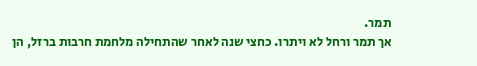תמר.
אך תמר ורחל לא ויתרו. כחצי שנה לאחר שהתחילה מלחמת חרבות ברזל, הן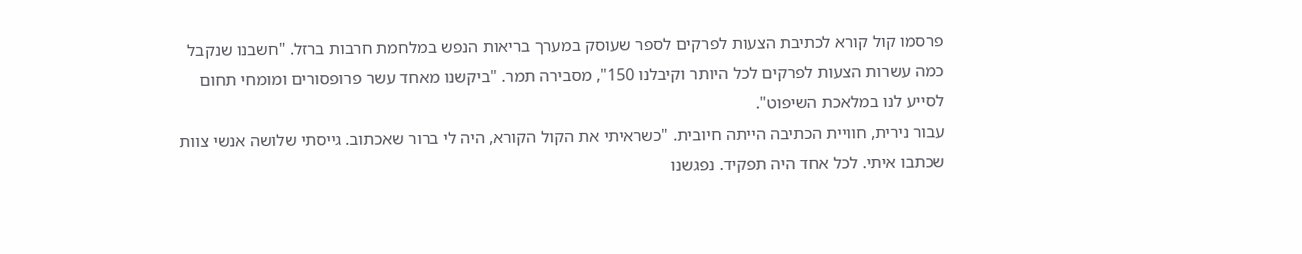פרסמו קול קורא לכתיבת הצעות לפרקים לספר שעוסק במערך בריאות הנפש במלחמת חרבות ברזל. "חשבנו שנקבל כמה עשרות הצעות לפרקים לכל היותר וקיבלנו 150", מסבירה תמר. "ביקשנו מאחד עשר פרופסורים ומומחי תחום לסייע לנו במלאכת השיפוט".
עבור נירית, חוויית הכתיבה הייתה חיובית. "כשראיתי את הקול הקורא, היה לי ברור שאכתוב. גייסתי שלושה אנשי צוות שכתבו איתי. לכל אחד היה תפקיד. נפגשנו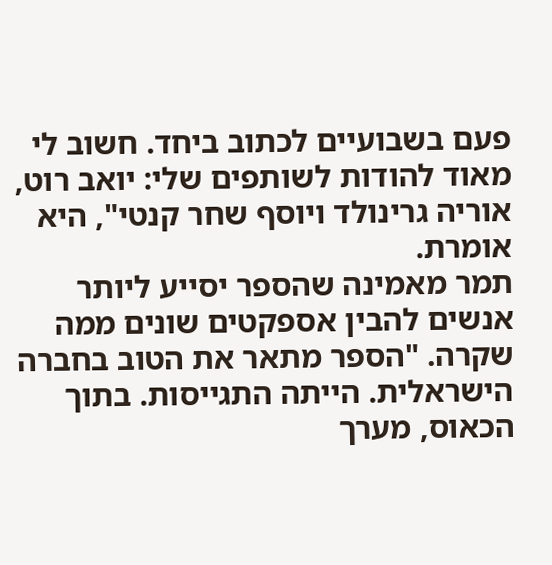פעם בשבועיים לכתוב ביחד. חשוב לי מאוד להודות לשותפים שלי: יואב רוט, אוריה גרינולד ויוסף שחר קנטי", היא אומרת.
תמר מאמינה שהספר יסייע ליותר אנשים להבין אספקטים שונים ממה שקרה. "הספר מתאר את הטוב בחברה הישראלית. הייתה התגייסות. בתוך הכאוס, מערך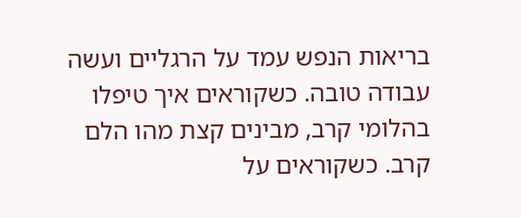בריאות הנפש עמד על הרגליים ועשה עבודה טובה. כשקוראים איך טיפלו בהלומי קרב, מבינים קצת מהו הלם קרב. כשקוראים על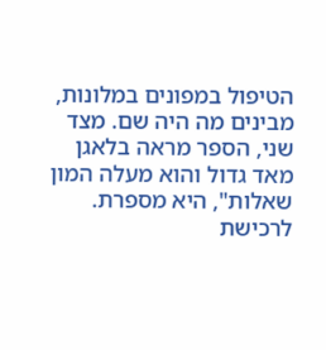הטיפול במפונים במלונות, מבינים מה היה שם. מצד שני, הספר מראה בלאגן מאד גדול והוא מעלה המון שאלות", היא מספרת.
לרכישת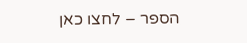הספר – לחצו כאן